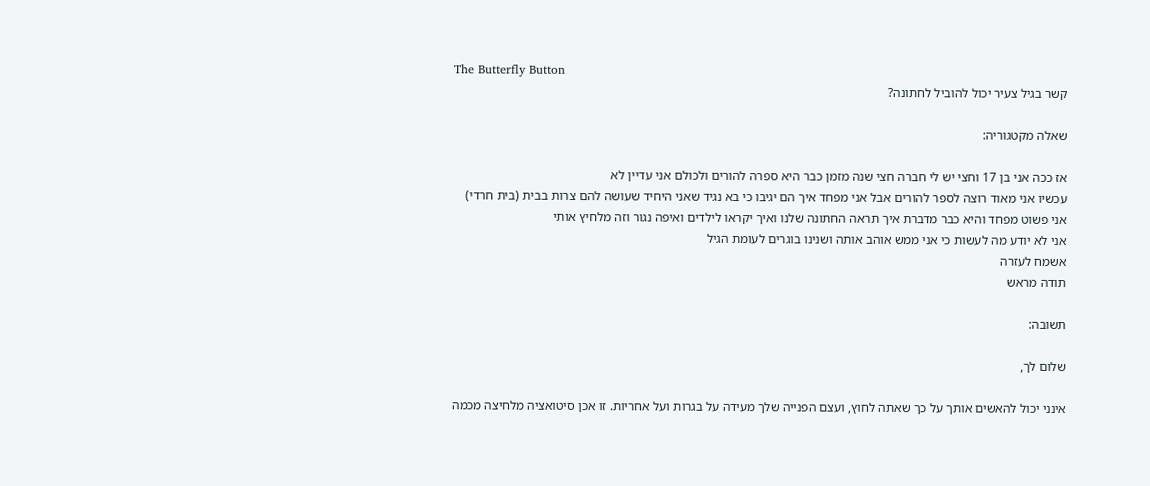The Butterfly Button
קשר בגיל צעיר יכול להוביל לחתונה?

שאלה מקטגוריה:

אז ככה אני בן 17 וחצי יש לי חברה חצי שנה מזמן כבר היא ספרה להורים ולכולם אני עדיין לא
עכשיו אני מאוד רוצה לספר להורים אבל אני מפחד איך הם יגיבו כי בא נגיד שאני היחיד שעושה להם צרות בבית (בית חרדי) אני פשוט מפחד והיא כבר מדברת איך תראה החתונה שלנו ואיך יקראו לילדים ואיפה נגור וזה מלחיץ אותי
אני לא יודע מה לעשות כי אני ממש אוהב אותה ושנינו בוגרים לעומת הגיל
אשמח לעזרה
תודה מראש

תשובה:

שלום לך,

אינני יכול להאשים אותך על כך שאתה לחוץ, ועצם הפנייה שלך מעידה על בגרות ועל אחריות. זו אכן סיטואציה מלחיצה מכמה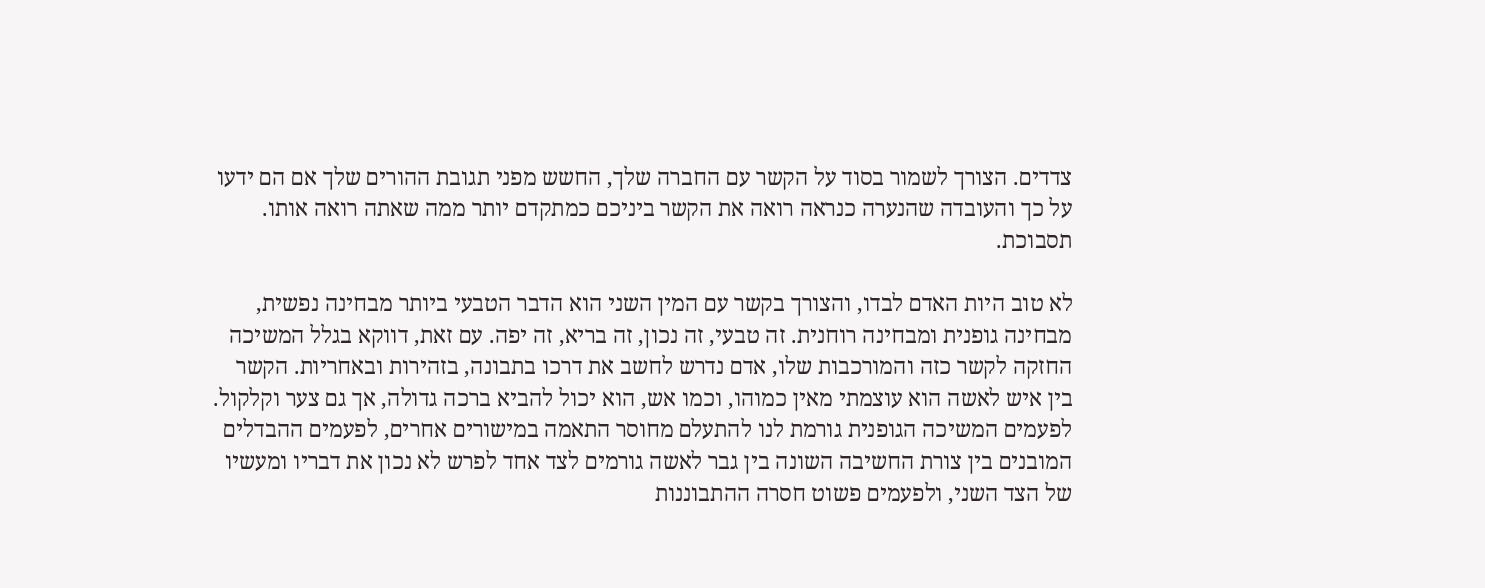צדדים. הצורך לשמור בסוד על הקשר עם החברה שלך, החשש מפני תגובת ההורים שלך אם הם ידעו על כך והעובדה שהנערה כנראה רואה את הקשר ביניכם כמתקדם יותר ממה שאתה רואה אותו. תסבוכת.

לא טוב היות האדם לבדו, והצורך בקשר עם המין השני הוא הדבר הטבעי ביותר מבחינה נפשית, מבחינה גופנית ומבחינה רוחנית. זה טבעי, זה נכון, זה בריא, זה יפה. עם זאת, דווקא בגלל המשיכה החזקה לקשר כזה והמורכבות שלו, אדם נדרש לחשב את דרכו בתבונה, בזהירות ובאחריות. הקשר בין איש לאשה הוא עוצמתי מאין כמוהו, וכמו אש, הוא יכול להביא ברכה גדולה, אך גם צער וקלקול. לפעמים המשיכה הגופנית גורמת לנו להתעלם מחוסר התאמה במישורים אחרים, לפעמים ההבדלים המובנים בין צורת החשיבה השונה בין גבר לאשה גורמים לצד אחד לפרש לא נכון את דבריו ומעשיו של הצד השני, ולפעמים פשוט חסרה ההתבוננות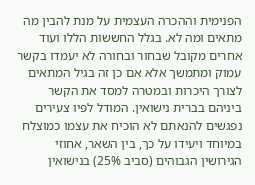הפנימית וההכרה העצמית על מנת להבין מה מתאים ומה לא. בגלל החששות הללו ועוד אחרים מקובל שבחור ובחורה לא יעמדו בקשר עמוק ומתמשך אלא אם כן זה בגיל המתאים לצורך היכרות ובמטרה למסד את הקשר ביניהם בברית נישואין. המודל לפיו צעירים נפגשים להנאתם לא הוכיח את עצמו כמוצלח במיוחד ויעידו על כך, בין השאר, אחוזי הגירושין הגבוהים (סביב 25%) בנישואין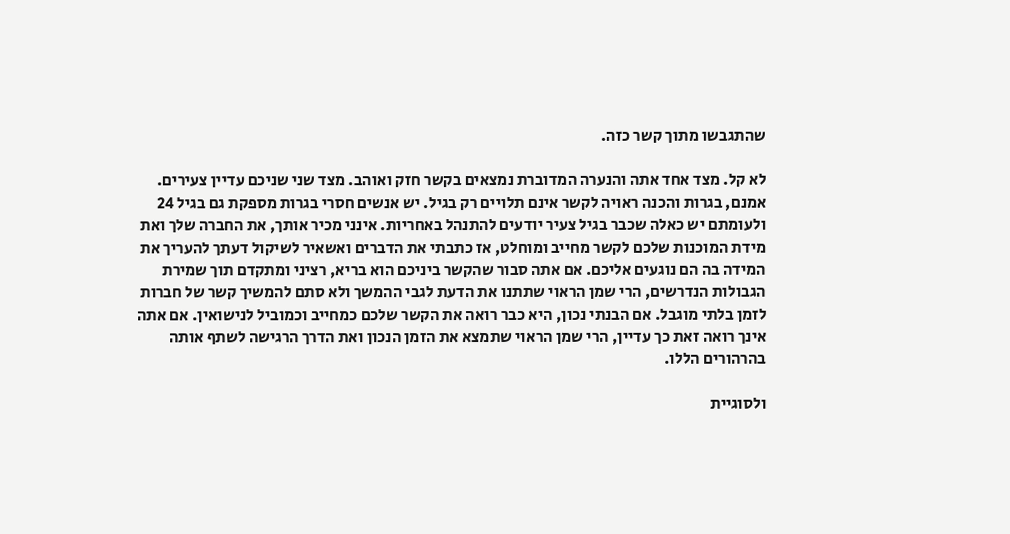שהתגבשו מתוך קשר כזה.

לא קל. מצד אחד אתה והנערה המדוברת נמצאים בקשר חזק ואוהב. מצד שני שניכם עדיין צעירים. אמנם, בגרות והכנה ראויה לקשר אינם תלויים רק בגיל. יש אנשים חסרי בגרות מספקת גם בגיל 24 ולעומתם יש כאלה שכבר בגיל צעיר יודעים להתנהל באחריות. אינני מכיר אותך, את החברה שלך ואת מידת המוכנות שלכם לקשר מחייב ומוחלט, אז כתבתי את הדברים ואשאיר לשיקול דעתך להעריך את המידה בה הם נוגעים אליכם. אם אתה סבור שהקשר ביניכם הוא בריא, רציני ומתקדם תוך שמירת הגבולות הנדרשים, הרי שמן הראוי שתתנו את הדעת לגבי ההמשך ולא סתם להמשיך קשר של חברות לזמן בלתי מוגבל. אם הבנתי נכון, היא כבר רואה את הקשר שלכם כמחייב וכמוביל לנישואין. אם אתה אינך רואה זאת כך עדיין, הרי שמן הראוי שתמצא את הזמן הנכון ואת הדרך הרגישה לשתף אותה בהרהורים הללו.

ולסוגיית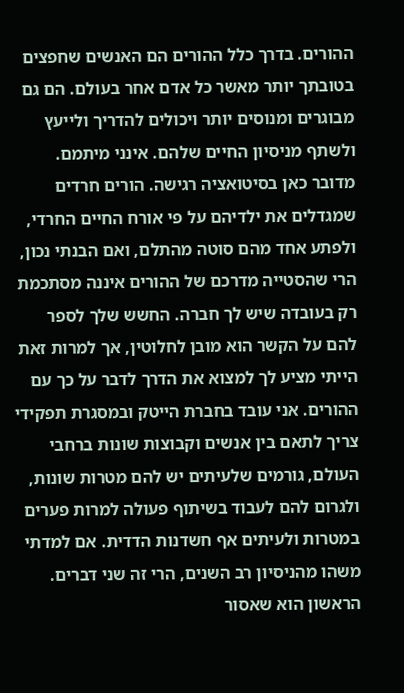ההורים. בדרך כלל ההורים הם האנשים שחפצים בטובתך יותר מאשר כל אדם אחר בעולם. הם גם מבוגרים ומנוסים יותר ויכולים להדריך ולייעץ ולשתף מניסיון החיים שלהם. אינני מיתמם. מדובר כאן בסיטואציה רגישה. הורים חרדים שמגדלים את ילדיהם על פי אורח החיים החרדי, ולפתע אחד מהם סוטה מהתלם, ואם הבנתי נכון, הרי שהסטייה מדרכם של ההורים איננה מסתכמת רק בעובדה שיש לך חברה. החשש שלך לספר להם על הקשר הוא מובן לחלוטין, אך למרות זאת הייתי מציע לך למצוא את הדרך לדבר על כך עם ההורים. אני עובד בחברת הייטק ובמסגרת תפקידי צריך לתאם בין אנשים וקבוצות שונות ברחבי העולם, גורמים שלעיתים יש להם מטרות שונות, ולגרום להם לעבוד בשיתוף פעולה למרות פערים במטרות ולעיתים אף חשדנות הדדית. אם למדתי משהו מהניסיון רב השנים, הרי זה שני דברים. הראשון הוא שאסור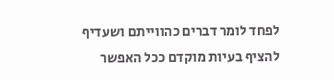לפחד לומר דברים כהווייתם ושעדיף להציף בעיות מוקדם ככל האפשר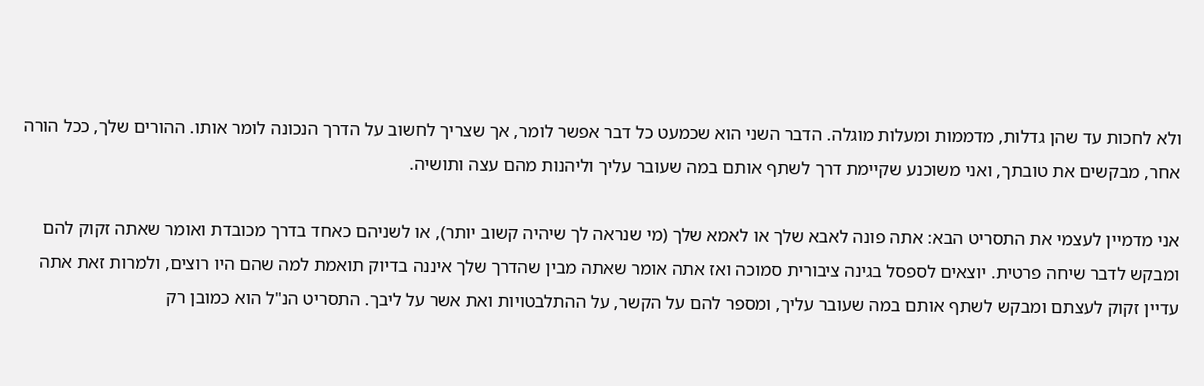ולא לחכות עד שהן גדלות, מדממות ומעלות מוגלה. הדבר השני הוא שכמעט כל דבר אפשר לומר, אך שצריך לחשוב על הדרך הנכונה לומר אותו. ההורים שלך, ככל הורה אחר, מבקשים את טובתך, ואני משוכנע שקיימת דרך לשתף אותם במה שעובר עליך וליהנות מהם עצה ותושיה.

אני מדמיין לעצמי את התסריט הבא: אתה פונה לאבא שלך או לאמא שלך (מי שנראה לך שיהיה קשוב יותר), או לשניהם כאחד בדרך מכובדת ואומר שאתה זקוק להם ומבקש לדבר שיחה פרטית. יוצאים לספסל בגינה ציבורית סמוכה ואז אתה אומר שאתה מבין שהדרך שלך איננה בדיוק תואמת למה שהם היו רוצים, ולמרות זאת אתה עדיין זקוק לעצתם ומבקש לשתף אותם במה שעובר עליך, ומספר להם על הקשר, על ההתלבטויות ואת אשר על ליבך. התסריט הנ"ל הוא כמובן רק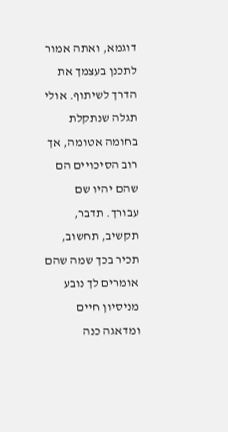דוגמא, ואתה אמור לתכנן בעצמך את הדרך לשיתוף. אולי תגלה שנתקלת בחומה אטומה, אך רוב הסיכויים הם שהם יהיו שם עבורך. תדבר, תקשיב, תחשוב, תכיר בכך שמה שהם אומרים לך נובע מניסיון חיים ומדאגה כנה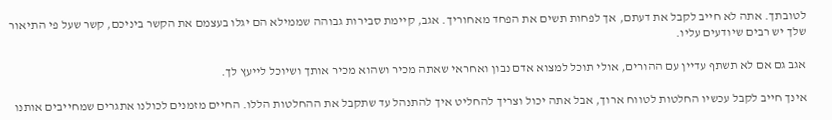לטובתך. אתה לא חייב לקבל את דעתם, אך לפחות תשים את הפחד מאחוריך. אגב, קיימת סבירות גבוהה שממילא הם יגלו בעצמם את הקשר ביניכם, קשר שעל פי התיאור שלך יש רבים שיודעים עליו.

אגב גם אם לא תשתף עדיין עם ההורים, אולי תוכל למצוא אדם נבון ואחראי שאתה מכיר ושהוא מכיר אותך ושיוכל לייעץ לך.

אינך חייב לקבל עכשיו החלטות לטווח ארוך, אבל אתה יכול וצריך להחליט איך להתנהל עד שתקבל את ההחלטות הללו. החיים מזמנים לכולנו אתגרים שמחייבים אותנו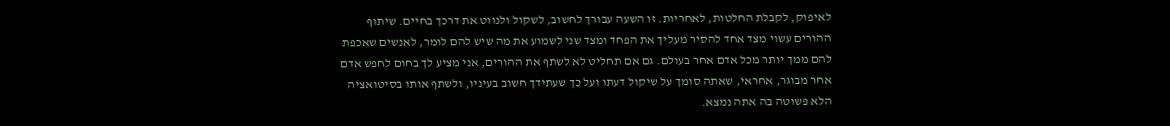לאיפוק, לקבלת החלטות, לאחריות. זו השעה עבורך לחשוב, לשקול ולנווט את דרכך בחיים. שיתוף ההורים עשוי מצד אחד להסיר מעליך את הפחד ומצד שני לשמוע את מה שיש להם לומר, לאנשים שאכפת להם ממך יותר מכל אדם אחר בעולם. גם אם תחליט לא לשתף את ההורים, אני מציע לך בחום לחפש אדם אחר מבוגר, אחראי, שאתה סומך על שיקול דעתו ועל כך שעתידך חשוב בעיניו, ולשתף אותו בסיטואציה הלא פשוטה בה אתה נמצא.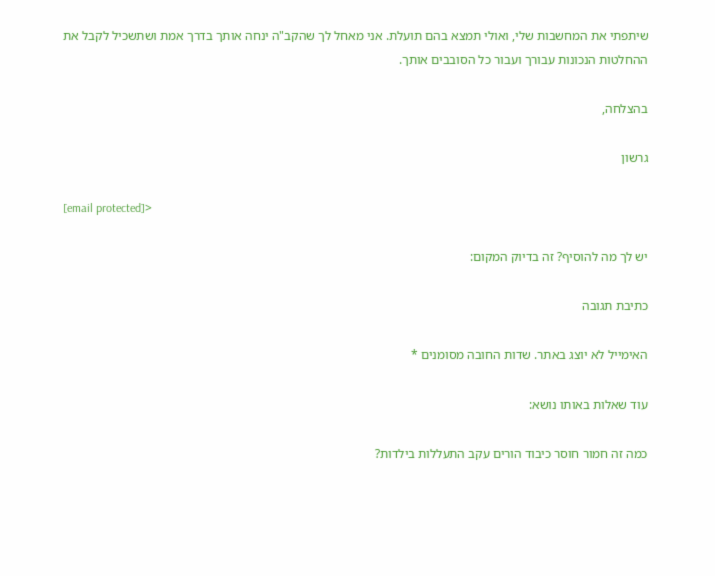שיתפתי את המחשבות שלי, ואולי תמצא בהם תועלת. אני מאחל לך שהקב"ה ינחה אותך בדרך אמת ושתשכיל לקבל את ההחלטות הנכונות עבורך ועבור כל הסובבים אותך.

בהצלחה,

גרשון

[email protected]>

יש לך מה להוסיף? זה בדיוק המקום:

כתיבת תגובה

האימייל לא יוצג באתר. שדות החובה מסומנים *

עוד שאלות באותו נושא:

כמה זה חמור חוסר כיבוד הורים עקב התעללות בילדות?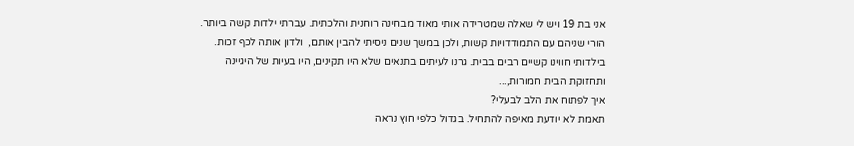אני בת 19 ויש לי שאלה שמטרידה אותי מאוד מבחינה רוחנית והלכתית. עברתי ילדות קשה ביותר. הורי שניהם עם התמודדויות קשות, ולכן במשך שנים ניסיתי להבין אותם,  ולדון אותה לכף זכות. בילדותי חווינו קשיים רבים בבית. גרנו לעיתים בתנאים שלא היו תקינים, היו בעיות של היגיינה ותחזוקת הבית חמורות,...
איך לפתוח את הלב לבעלי?
תאמת לא יודעת מאיפה להתחיל. בגדול כלפי חוץ נראה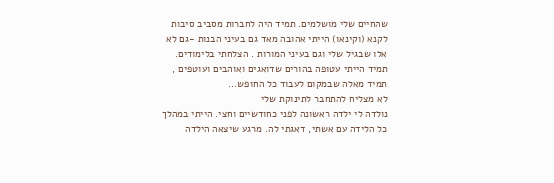שהחיים שלי מושלמים. תמיד היה לחברות מסביב סיבות לקנא (וקינאו) הייתי אהובה מאד גם בעיני הבנות -גם לא אלו שבגיל שלי וגם בעיני המורות . הצלחתי בלימודים. תמיד הייתי עטופה בהורים שדואגים ואוהבים ועוטפים , תמיד מאלה שבמקום לעבוד כל החופש...
לא מצליח להתחבר לתינוקת שלי
נולדה לי ילדה ראשונה לפני כחודשיים וחצי. הייתי במהלך כל הלידה עם אשתי, דאגתי לה. מרגע שיצאה הילדה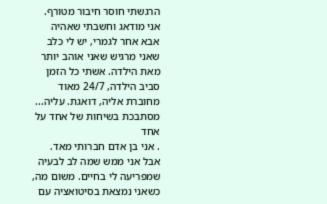הרגשתי חוסר חיבור מטורף. אני מודאג וחשבתי שאהיה אבא אחר לגמרי, יש לי כלב שאני מרגיש שאני אוהב יותר מאת הילדה. אשתי כל הזמן סביב הילדה, 24/7 מאוד מחוברת אליה, דואגת. עליה...
מסתבכת בשיחות של אחד על אחד
. אני בן אדם חברותי מאד. אבל אני ממש שמה לב לבעיה שמפריעה לי בחיים. משום מה, כשאני נמצאת בסיטואציה עם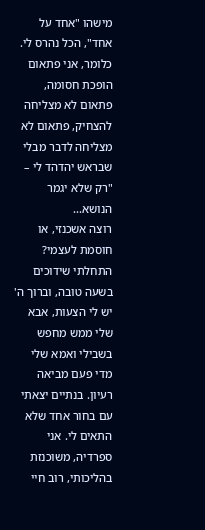מישהו "אחד על אחד", הכל נהרס לי. כלומר, אני פתאום הופכת חסומה, פתאום לא מצליחה להצחיק, פתאום לא מצליחה לדבר מבלי שבראש יהדהד לי – "רק שלא יגמר הנושא...
רוצה אשכנזי, או חוסמת לעצמי?
התחלתי שידוכים בשעה טובה, וברוך ה' יש לי הצעות, אבא שלי ממש מחפש בשבילי ואמא שלי מדי פעם מביאה רעיון. בנתיים יצאתי עם בחור אחד שלא התאים לי. אני ספרדיה, משוכנזת בהליכותי, רוב חיי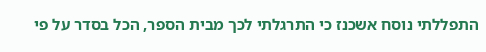התפללתי נוסח אשכנז כי התרגלתי לכך מבית הספר, הכל בסדר על פי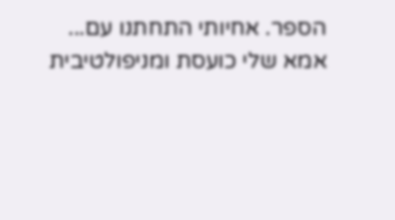הספר. אחיותי התחתנו עם...
אמא שלי כועסת ומניפולטיבית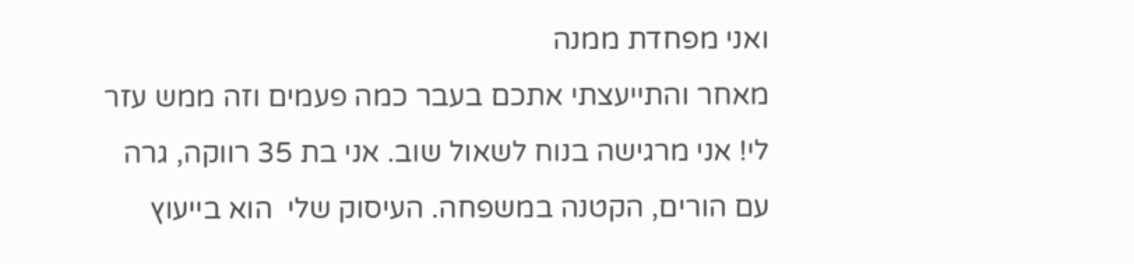ואני מפחדת ממנה
מאחר והתייעצתי אתכם בעבר כמה פעמים וזה ממש עזר לי! אני מרגישה בנוח לשאול שוב. אני בת 35 רווקה, גרה עם הורים, הקטנה במשפחה. העיסוק שלי  הוא בייעוץ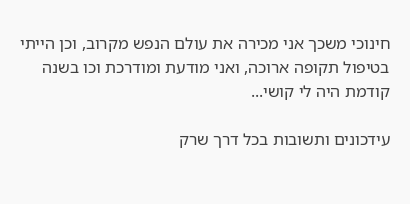חינוכי משכך אני מכירה את עולם הנפש מקרוב, וכן הייתי בטיפול תקופה ארוכה, ואני מודעת ומודרכת וכו בשנה קודמת היה לי קושי...

עידכונים ותשובות בכל דרך שרק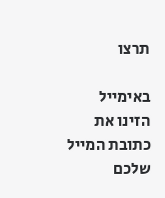תרצו

באימייל
הזינו את כתובת המייל שלכם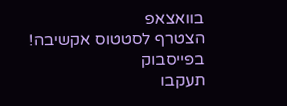בוואצאפ
הצטרף לסטטוס אקשיבה!
בפייסבוק
תעקבו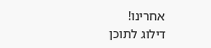אחרינו!
דילוג לתוכן